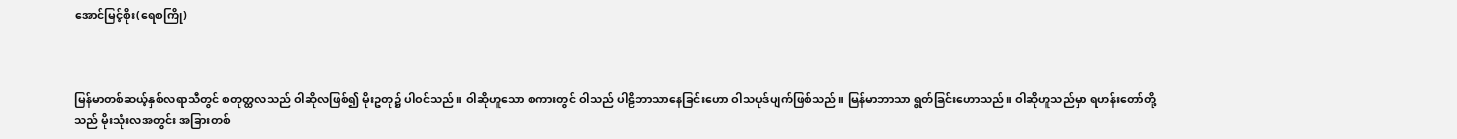အောင်မြင့်စိုး(ရေစကြို)



မြန်မာတစ်ဆယ့်နှစ်လရာသီတွင် စတုတ္ထလသည် ဝါဆိုလဖြစ်၍ မိုးဥတု၌ ပါဝင်သည်။ ဝါဆိုဟူသော စကားတွင် ဝါသည် ပါဠိဘာသာနေခြင်းဟော ဝါသပုဒ်ပျက်ဖြစ်သည်။ မြန်မာဘာသာ ရွတ်ခြင်းဟောသည်။ ဝါဆိုဟူသည်မှာ ရဟန်းတော်တို့သည် မိုးသုံးလအတွင်း အခြားတစ်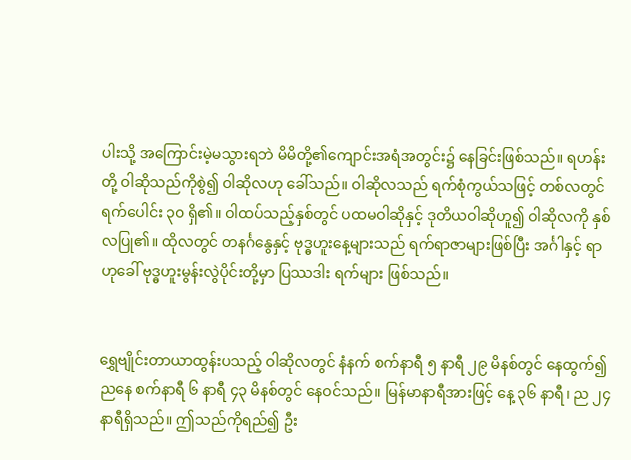ပါးသို့ အကြောင်းမဲ့မသွားရဘဲ မိမိတို့၏ကျောင်းအရံအတွင်း၌ နေခြင်းဖြစ်သည်။ ရဟန်းတို့ ဝါဆိုသည်ကိုစွဲ၍ ဝါဆိုလဟု ခေါ်သည်။ ဝါဆိုလသည် ရက်စုံကွယ်သဖြင့် တစ်လတွင် ရက်ပေါင်း ၃၀ ရှိ၏။ ဝါထပ်သည့်နှစ်တွင် ပထမဝါဆိုနှင့် ဒုတိယဝါဆိုဟူ၍ ဝါဆိုလကို နှစ်လပြု၏။ ထိုလတွင် တနင်္ဂနွေနှင့် ဗုဒ္ဓဟူးနေ့များသည် ရက်ရာဇာများဖြစ်ပြီး အင်္ဂါနှင့် ရာဟုခေါ် ဗုဒ္ဓဟူးမွန်းလွဲပိုင်းတို့မှာ ပြဿဒါး ရက်များ ဖြစ်သည်။


ရွှေဗျိုင်းတာယာထွန်းပသည့် ဝါဆိုလတွင် နံနက် စက်နာရီ ၅ နာရီ ၂၉ မိနစ်တွင် နေထွက်၍ ညနေ စက်နာရီ ၆ နာရီ ၄၃ မိနစ်တွင် နေဝင်သည်။ မြန်မာနာရီအားဖြင့် နေ့ ၃၆ နာရီ၊ ည ၂၄ နာရီရှိသည်။ ဤသည်ကိုရည်၍ ဦး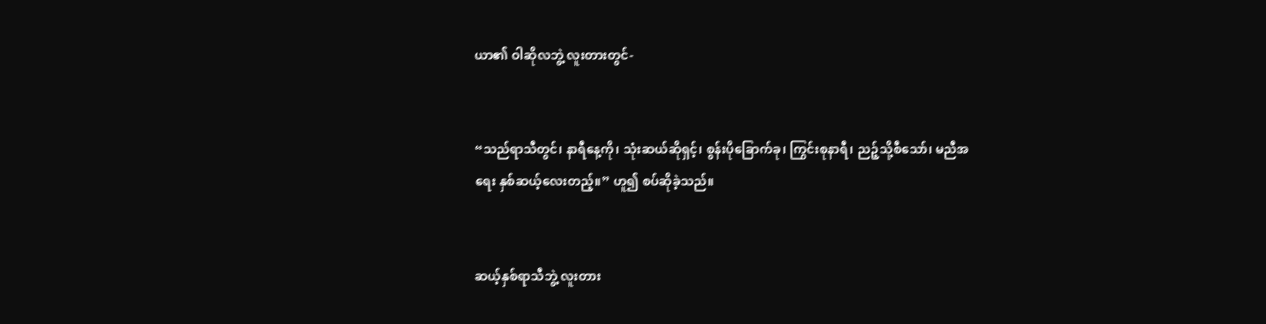ယာ၏ ဝါဆိုလဘွဲ့ လူးတားတွင်-


“သည်ရာသီတွင်၊ နာရီနေ့ကို၊ သုံးဆယ်ဆိုရှင့်၊ စွန်းပိုခြောက်ခု၊ ကြွင်းစုနာရီ၊ ညဉ့်သို့စီသော်၊ မညီအရေး နှစ်ဆယ့်လေးတည့်။” ဟူ၍ စပ်ဆိုခဲ့သည်။


ဆယ့်နှစ်ရာသီဘွဲ့ လူးတား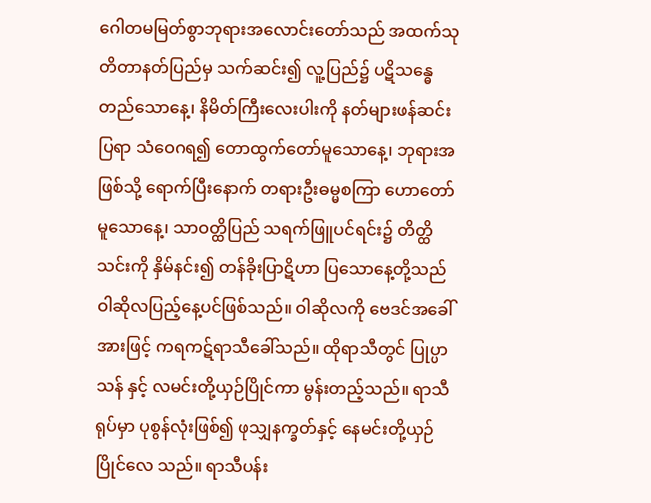ဂေါတမမြတ်စွာဘုရားအလောင်းတော်သည် အထက်သုတိတာနတ်ပြည်မှ သက်ဆင်း၍ လူ့ပြည်၌ ပဋိသန္ဓေ တည်သောနေ့၊ နိမိတ်ကြီးလေးပါးကို နတ်များဖန်ဆင်းပြရာ သံဝေဂရ၍ တောထွက်တော်မူသောနေ့၊ ဘုရားအဖြစ်သို့ ရောက်ပြီးနောက် တရားဦးဓမ္မစကြာ ဟောတော်မူသောနေ့၊ သာဝတ္ထိပြည် သရက်ဖြူပင်ရင်း၌ တိတ္ထိသင်းကို နှိမ်နင်း၍ တန်ခိုးပြာဋိဟာ ပြသောနေ့တို့သည် ဝါဆိုလပြည့်နေ့ပင်ဖြစ်သည်။ ဝါဆိုလကို ဗေဒင်အခေါ်အားဖြင့် ကရကဋ်ရာသီခေါ်သည်။ ထိုရာသီတွင် ပြုပ္ပာသန် နှင့် လမင်းတို့ယှဉ်ပြိုင်ကာ မွန်းတည့်သည်။ ရာသီရုပ်မှာ ပုစွန်လုံးဖြစ်၍ ဖုသျှနက္ခတ်နှင့် နေမင်းတို့ယှဉ်ပြိုင်လေ သည်။ ရာသီပန်း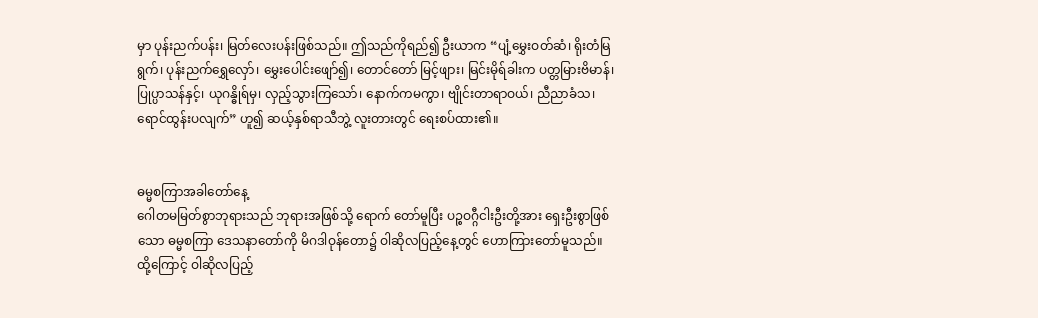မှာ ပုန်းညက်ပန်း၊ မြတ်လေးပန်းဖြစ်သည်။ ဤသည်ကိုရည်၍ ဦးယာက “ပျံ့မွှေးဝတ်ဆံ၊ ရိုးတံမြရွက်၊ ပုန်းညက်ရွှေလှော်၊ မွှေးပေါင်းဖျော်၍၊ တောင်တော် မြင့်ဖျား၊ မြင်းမိုရ်ခါးက ပတ္တမြားဗိမာန်၊ ပြုပ္ပာသန်နှင့်၊ ယုဂန္ဓိုရ်မှ၊ လှည့်သွားကြသော်၊ နောက်ကမကွာ၊ ဗျိုင်းတာရာဝယ်၊ ညီညာခံသ၊ ရောင်ထွန်းပလျက်” ဟူ၍ ဆယ့်နှစ်ရာသီဘွဲ့ လူးတားတွင် ရေးစပ်ထား၏။


ဓမ္မစကြာအခါတော်နေ့
ဂေါတမမြတ်စွာဘုရားသည် ဘုရားအဖြစ်သို့ ရောက် တော်မူပြီး ပဉ္စဝဂ္ဂီငါးဦးတို့အား ရှေးဦးစွာဖြစ်သော ဓမ္မစကြာ ဒေသနာတော်ကို မိဂဒါဝုန်တော၌ ဝါဆိုလပြည့်နေ့တွင် ဟောကြားတော်မူသည်။ ထို့ကြောင့် ဝါဆိုလပြည့်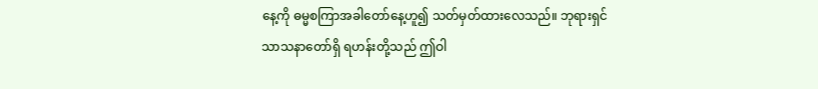နေ့ကို ဓမ္မစကြာအခါတော်နေ့ဟူ၍ သတ်မှတ်ထားလေသည်။ ဘုရားရှင် သာသနာတော်ရှိ ရဟန်းတို့သည် ဤဝါ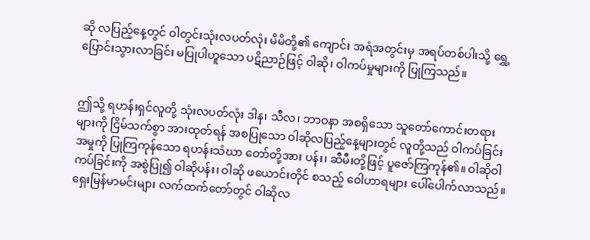ဆို လပြည့်နေ့တွင် ဝါတွင်းသုံးလပတ်လုံး မိမိတို့၏ ကျောင်း အရံအတွင်းမှ အရပ်တစ်ပါးသို့ ရွှေ့ပြောင်းသွားလာခြင်း မပြုပါဟူသော ပဋိညာဉ်ဖြင့် ဝါဆို၊ ဝါကပ်မှုများကို ပြုကြသည်။


ဤသို့ ရဟန်းရှင်လူတို့ သုံးလပတ်လုံး ဒါန၊ သီလ၊ ဘာဝနာ အစရှိသော သူတော်ကောင်းတရားများကို ငြိမ်သက်စွာ အားထုတ်ရန် အစပြုသော ဝါဆိုလပြည့်နေ့များတွင် လူတို့သည် ဝါကပ်ခြင်းအမှုကို ပြုကြကုန်သော ရဟန်းသံဃာ တော်တို့အား ပန်း၊ ဆီမီးတို့ဖြင့် ပူဇော်ကြကုန်၏။ ဝါဆိုဝါကပ်ခြင်းကို အစွဲပြု၍ ဝါဆိုပန်း၊ ဝါဆို ဖယောင်းတိုင် စသည့် ဝေါဟာရများ ပေါ်ပေါက်လာသည်။ ရှေးမြန်မာမင်းများ လက်ထက်တော်တွင် ဝါဆိုလ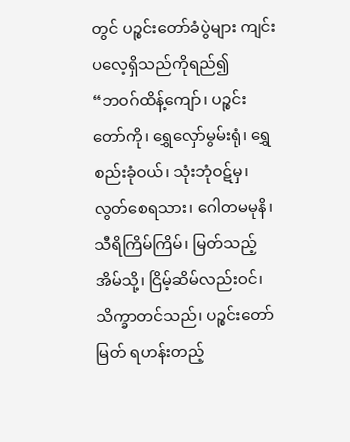တွင် ပဉ္စင်းတော်ခံပွဲများ ကျင်းပလေ့ရှိသည်ကိုရည်၍
“ဘဝဂ်ထိန့်ကျော်၊ ပဉ္စင်းတော်ကို၊ ရွှေလှော်မွမ်းရုံ၊ ရွှေစည်းခုံဝယ်၊ သုံးဘုံဝဋ်မှ၊ လွတ်စေရသား၊ ဂေါတမမုနိ၊ သီရိကြိမ်ကြိမ်၊ မြတ်သည့်အိမ်သို့၊ ငြိမ့်ဆိမ်လည်းဝင်၊ သိက္ခာတင်သည်၊ ပဉ္စင်းတော်မြတ် ရဟန်းတည့်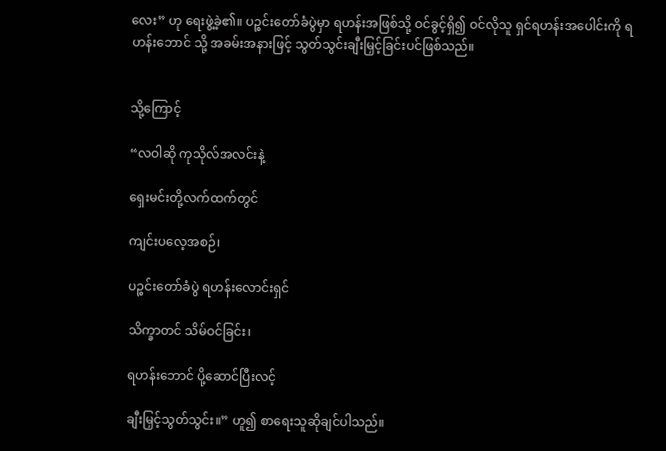လေး” ဟု ရေးဖွဲ့ခဲ့၏။ ပဉ္စင်းတော်ခံပွဲမှာ ရဟန်းအဖြစ်သို့ ဝင်ခွင့်ရှိ၍ ဝင်လိုသူ ရှင်ရဟန်းအပေါင်းကို ရဟန်းဘောင် သို့ အခမ်းအနားဖြင့် သွတ်သွင်းချီးမြှင့်ခြင်းပင်ဖြစ်သည်။


သို့ကြောင့်

“လဝါဆို ကုသိုလ်အလင်းနဲ့

ရှေးမင်းတို့လက်ထက်တွင်

ကျင်းပလေ့အစဉ်၊

ပဉ္စင်းတော်ခံပွဲ ရဟန်းလောင်းရှင်

သိက္ခာတင် သိမ်ဝင်ခြင်း၊

ရဟန်းဘောင် ပို့ဆောင်ပြီးလင့်

ချီးမြှင့်သွတ်သွင်း။” ဟူ၍ စာရေးသူဆိုချင်ပါသည်။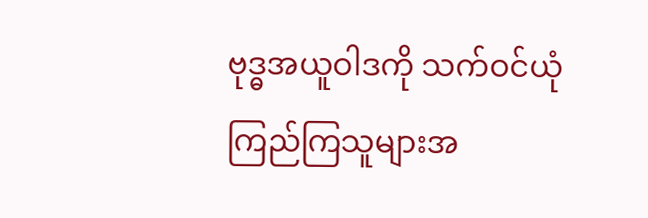ဗုဒ္ဓအယူဝါဒကို သက်ဝင်ယုံကြည်ကြသူများအ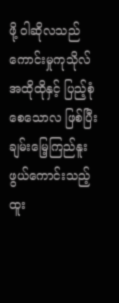ဖို့ ဝါဆိုလသည် ကောင်းမှုကုသိုလ်အထိုထိုနှင့် ပြည့်စုံစေသောလ ဖြစ်ပြီး ချမ်းမြေ့ကြည်နူးဖွယ်ကောင်းသည့် ထူး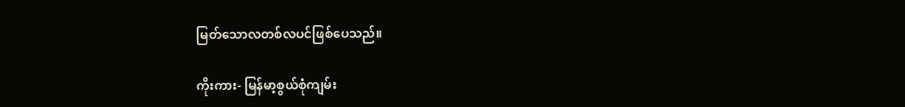မြတ်သောလတစ်လပင်ဖြစ်ပေသည်။

ကိုးကား- မြန်မာ့စွယ်စုံကျမ်း